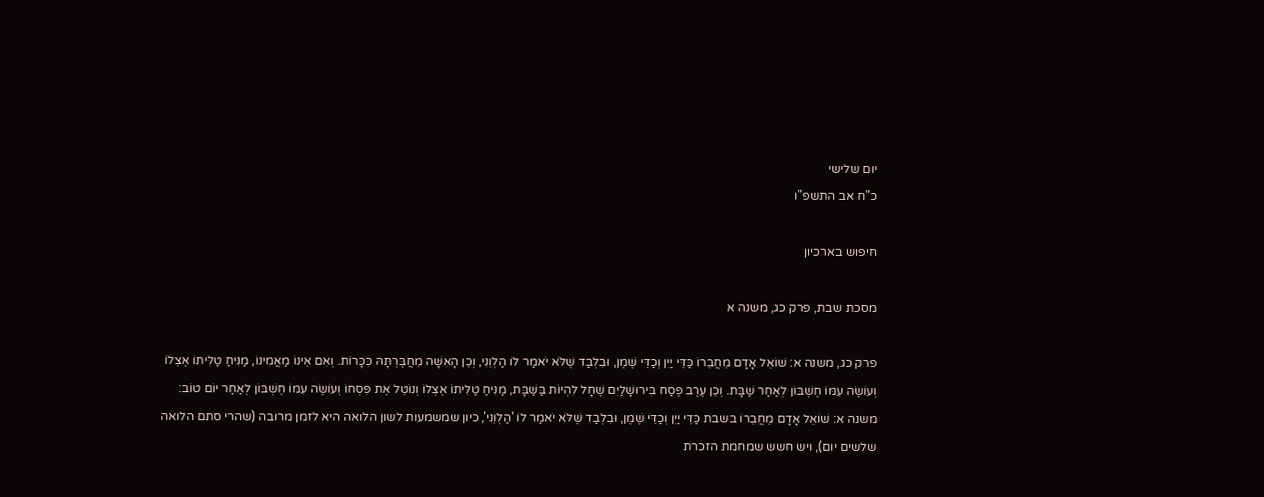יום שלישי
כ"ח אב התשפ"ו

חיפוש בארכיון

מסכת שבת, פרק כג, משנה א

פרק כג, משנה א: שׁוֹאֵל אָדָם מֵחֲבֵרוֹ כַּדֵּי יַיִן וְכַדֵּי שֶׁמֶן, וּבִלְבַד שֶׁלֹּא יֹאמַר לוֹ הַלְוֵנִי, וְכֵן הָאִשָּׁה מֵחֲבֶּרְתָּהּ כִּכָּרוֹת. וְאִם אֵינוֹ מַאֲמִינוֹ, מַנִּיחַ טַלִּיתוֹ אֶצְלוֹ וְעוֹשֶׂה עִמּוֹ חֶשְׁבּוֹן לְאַחַר שַׁבָּת. וְכֵן עֶרֶב פֶּסַח בִּירוּשָׁלַיִם שֶׁחָל לִהְיוֹת בַּשַּׁבָּת, מַנִּיחַ טַלִּיתוֹ אֶצְלוֹ וְנוֹטֵל אֶת פִּסְחוֹ וְעוֹשֶׂה עִמּוֹ חֶשְׁבּוֹן לְאַחַר יוֹם טוֹב:
משנה א: שׁוֹאֵל אָדָם מֵחֲבֵרוֹ בשבת כַּדֵּי יַיִן וְכַדֵּי שֶׁמֶן, וּבִלְבַד שֶׁלֹּא יֹאמַר לוֹ 'הַלְוֵנִי', כיון שמשמעות לשון הלואה היא לזמן מרובה (שהרי סתם הלואה שלשים יום), ויש חשש שמחמת הזכרת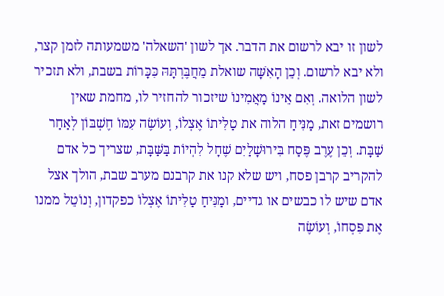לשון זו יבא לרשום את הדבר. אך לשון 'השאלה' משמעותה לזמן קצר, ולא יבא לרשום. וְכֵן הָאִשָּׁה שואלת מֵחֲבֶּרְתָּהּ כִּכָּרוֹת בשבת, ולא תזכיר לשון הלואה. וְאִם אֵינוֹ מַאֲמִינוֹ שיזכור להחזיר לו, מחמת שאין רושמים זאת, מַנִּיחַ הלוה את טַלִּיתוֹ אֶצְלוֹ, וְעוֹשֶׂה עִמּוֹ חֶשְׁבּוֹן לְאַחַר שַׁבָּת. וְכֵן עֶרֶב פֶּסַח בִּירוּשָׁלַיִם שֶׁחָל לִהְיוֹת בַּשַּׁבָּת, שצריך כל אדם להקריב קרבן פסח, ויש שלא קנו את קרבנם מערב שבת, הולך אצל אדם שיש לו כבשים או גדיים, ומַנִּיחַ טַלִּיתוֹ אֶצְלוֹ כפקדון, וְנוֹטֵל ממנו אֶת פִּסְחוֹ, וְעוֹשֶׂה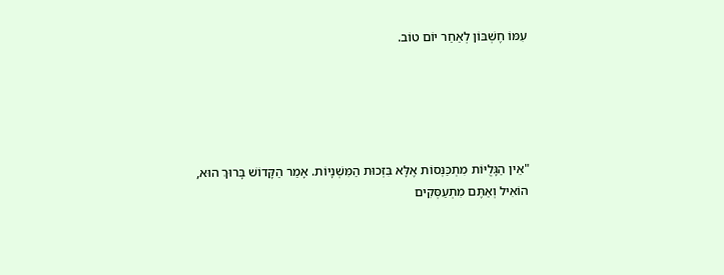עִמּוֹ חֶשְׁבּוֹן לְאַחַר יוֹם טוֹב.





"אֵין הַגָּלֻיּוֹת מִתְכַּנְּסוֹת אֶלָּא בִּזְכוּת הַמִּשְׁנָיוֹת. אָמַר הַקָּדוֹשׁ בָּרוּךְ הוּא,
הוֹאִיל וְאַתֶּם מִתְעַסְּקִים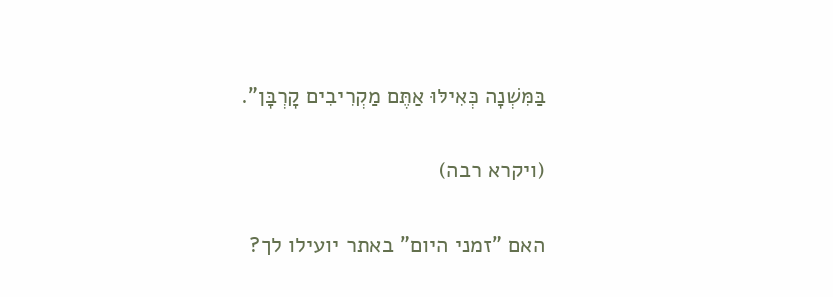בַּמִּשְׁנָה כְּאִילּוּ אַתֶּם מַקְרִיבִים קָרְבָּן".

(ויקרא רבה)

האם "זמני היום" באתר יועילו לך?